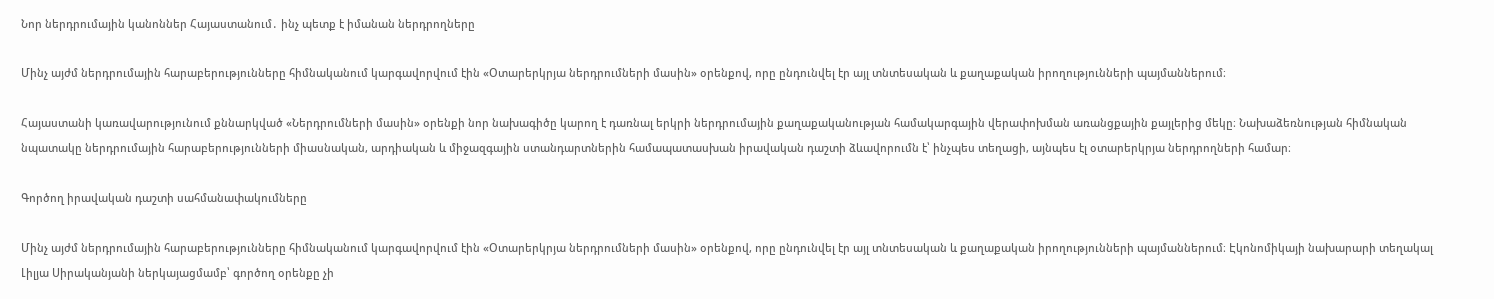Նոր ներդրումային կանոններ Հայաստանում․ ինչ պետք է իմանան ներդրողները

Մինչ այժմ ներդրումային հարաբերությունները հիմնականում կարգավորվում էին «Օտարերկրյա ներդրումների մասին» օրենքով, որը ընդունվել էր այլ տնտեսական և քաղաքական իրողությունների պայմաններում։

Հայաստանի կառավարությունում քննարկված «Ներդրումների մասին» օրենքի նոր նախագիծը կարող է դառնալ երկրի ներդրումային քաղաքականության համակարգային վերափոխման առանցքային քայլերից մեկը։ Նախաձեռնության հիմնական նպատակը ներդրումային հարաբերությունների միասնական, արդիական և միջազգային ստանդարտներին համապատասխան իրավական դաշտի ձևավորումն է՝ ինչպես տեղացի, այնպես էլ օտարերկրյա ներդրողների համար։

Գործող իրավական դաշտի սահմանափակումները

Մինչ այժմ ներդրումային հարաբերությունները հիմնականում կարգավորվում էին «Օտարերկրյա ներդրումների մասին» օրենքով, որը ընդունվել էր այլ տնտեսական և քաղաքական իրողությունների պայմաններում։ Էկոնոմիկայի նախարարի տեղակալ Լիլյա Սիրականյանի ներկայացմամբ՝ գործող օրենքը չի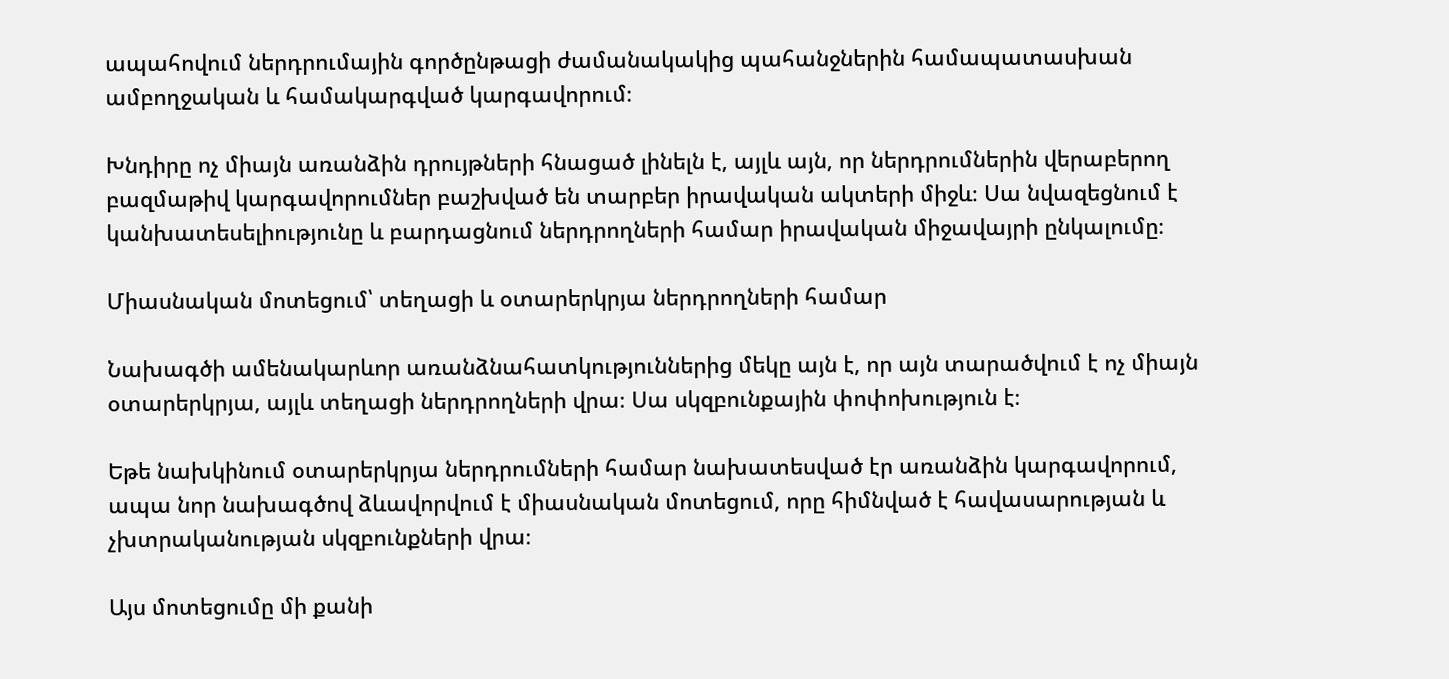ապահովում ներդրումային գործընթացի ժամանակակից պահանջներին համապատասխան ամբողջական և համակարգված կարգավորում։

Խնդիրը ոչ միայն առանձին դրույթների հնացած լինելն է, այլև այն, որ ներդրումներին վերաբերող բազմաթիվ կարգավորումներ բաշխված են տարբեր իրավական ակտերի միջև։ Սա նվազեցնում է կանխատեսելիությունը և բարդացնում ներդրողների համար իրավական միջավայրի ընկալումը։

Միասնական մոտեցում՝ տեղացի և օտարերկրյա ներդրողների համար

Նախագծի ամենակարևոր առանձնահատկություններից մեկը այն է, որ այն տարածվում է ոչ միայն օտարերկրյա, այլև տեղացի ներդրողների վրա։ Սա սկզբունքային փոփոխություն է։

Եթե նախկինում օտարերկրյա ներդրումների համար նախատեսված էր առանձին կարգավորում, ապա նոր նախագծով ձևավորվում է միասնական մոտեցում, որը հիմնված է հավասարության և չխտրականության սկզբունքների վրա։

Այս մոտեցումը մի քանի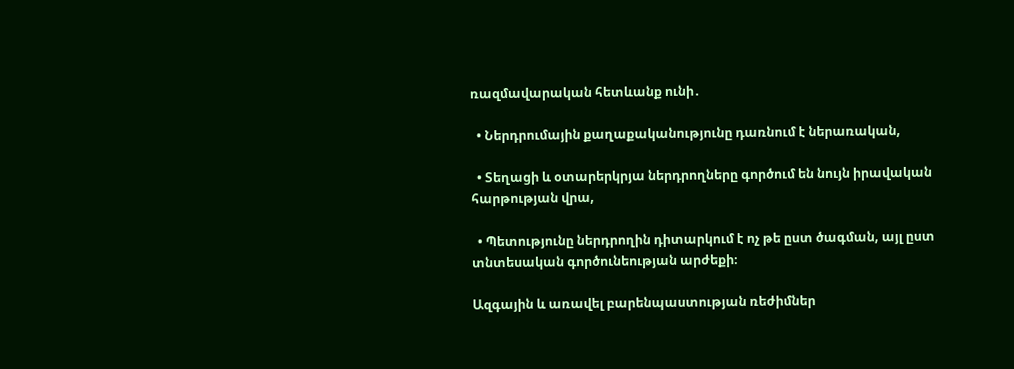ռազմավարական հետևանք ունի․

  • Ներդրումային քաղաքականությունը դառնում է ներառական,

  • Տեղացի և օտարերկրյա ներդրողները գործում են նույն իրավական հարթության վրա,

  • Պետությունը ներդրողին դիտարկում է ոչ թե ըստ ծագման, այլ ըստ տնտեսական գործունեության արժեքի։

Ազգային և առավել բարենպաստության ռեժիմներ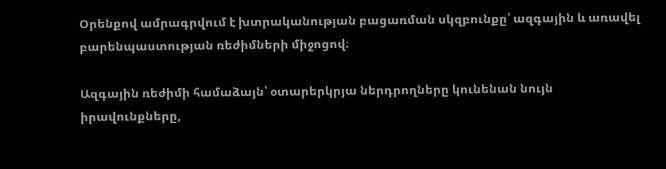Օրենքով ամրագրվում է խտրականության բացառման սկզբունքը՝ ազգային և առավել բարենպաստության ռեժիմների միջոցով։

Ազգային ռեժիմի համաձայն՝ օտարերկրյա ներդրողները կունենան նույն իրավունքները,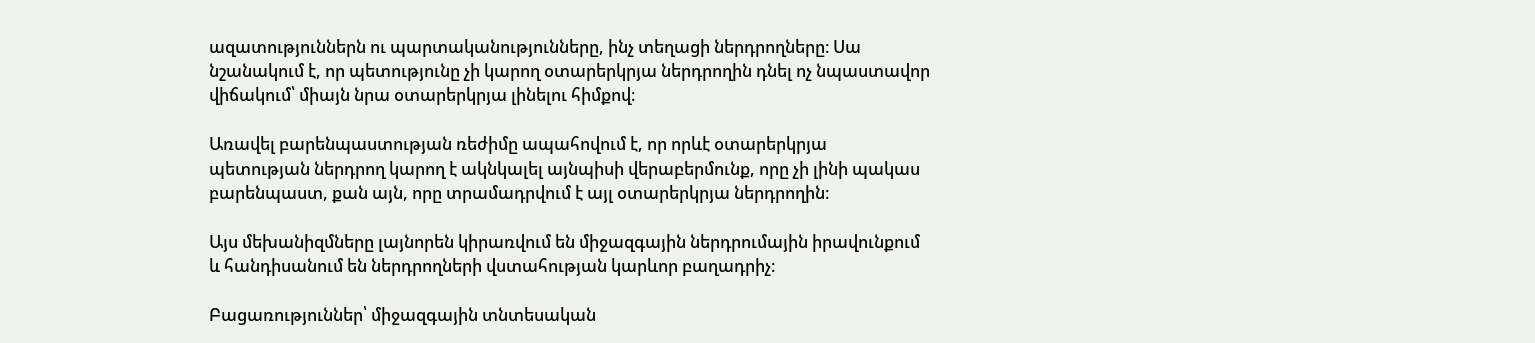ազատություններն ու պարտականությունները, ինչ տեղացի ներդրողները։ Սա նշանակում է, որ պետությունը չի կարող օտարերկրյա ներդրողին դնել ոչ նպաստավոր վիճակում՝ միայն նրա օտարերկրյա լինելու հիմքով։

Առավել բարենպաստության ռեժիմը ապահովում է, որ որևէ օտարերկրյա պետության ներդրող կարող է ակնկալել այնպիսի վերաբերմունք, որը չի լինի պակաս բարենպաստ, քան այն, որը տրամադրվում է այլ օտարերկրյա ներդրողին։

Այս մեխանիզմները լայնորեն կիրառվում են միջազգային ներդրումային իրավունքում և հանդիսանում են ներդրողների վստահության կարևոր բաղադրիչ։

Բացառություններ՝ միջազգային տնտեսական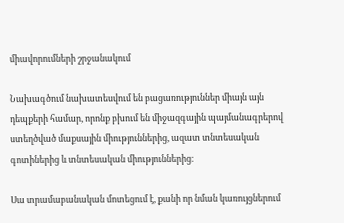միավորումների շրջանակում

Նախագծում նախատեսվում են բացառություններ միայն այն դեպքերի համար, որոնք բխում են միջազգային պայմանագրերով ստեղծված մաքսային միություններից, ազատ տնտեսական գոտիներից և տնտեսական միություններից։

Սա տրամաբանական մոտեցում է, քանի որ նման կառույցներում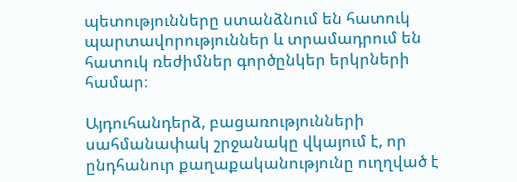պետությունները ստանձնում են հատուկ պարտավորություններ և տրամադրում են հատուկ ռեժիմներ գործընկեր երկրների համար։

Այդուհանդերձ, բացառությունների սահմանափակ շրջանակը վկայում է, որ ընդհանուր քաղաքականությունը ուղղված է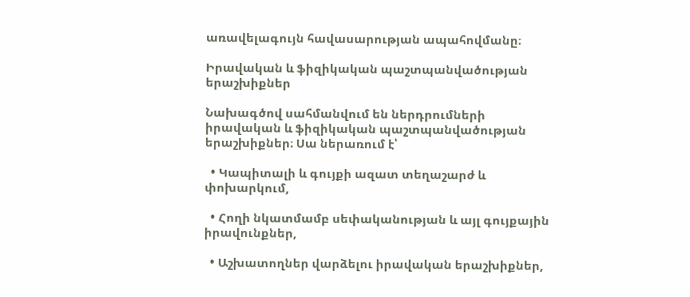առավելագույն հավասարության ապահովմանը։

Իրավական և ֆիզիկական պաշտպանվածության երաշխիքներ

Նախագծով սահմանվում են ներդրումների իրավական և ֆիզիկական պաշտպանվածության երաշխիքներ։ Սա ներառում է՝

  • Կապիտալի և գույքի ազատ տեղաշարժ և փոխարկում,

  • Հողի նկատմամբ սեփականության և այլ գույքային իրավունքներ,

  • Աշխատողներ վարձելու իրավական երաշխիքներ,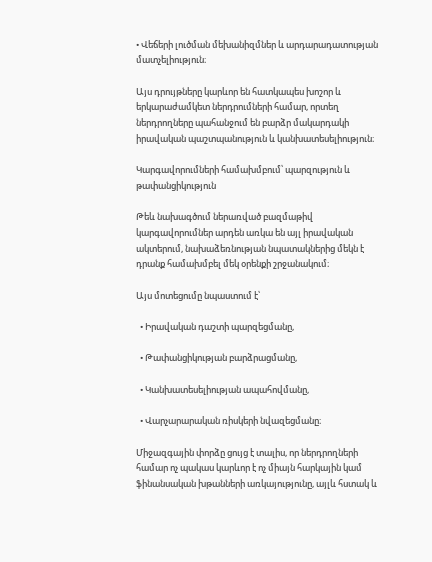• Վեճերի լուծման մեխանիզմներ և արդարադատության մատչելիություն։

Այս դրույթները կարևոր են հատկապես խոշոր և երկարաժամկետ ներդրումների համար, որտեղ ներդրողները պահանջում են բարձր մակարդակի իրավական պաշտպանություն և կանխատեսելիություն։

Կարգավորումների համախմբում՝ պարզություն և թափանցիկություն

Թեև նախագծում ներառված բազմաթիվ կարգավորումներ արդեն առկա են այլ իրավական ակտերում, նախաձեռնության նպատակներից մեկն է դրանք համախմբել մեկ օրենքի շրջանակում։

Այս մոտեցումը նպաստում է՝

  • Իրավական դաշտի պարզեցմանը,

  • Թափանցիկության բարձրացմանը,

  • Կանխատեսելիության ապահովմանը,

  • Վարչարարական ռիսկերի նվազեցմանը։

Միջազգային փորձը ցույց է տալիս, որ ներդրողների համար ոչ պակաս կարևոր է ոչ միայն հարկային կամ ֆինանսական խթանների առկայությունը, այլև հստակ և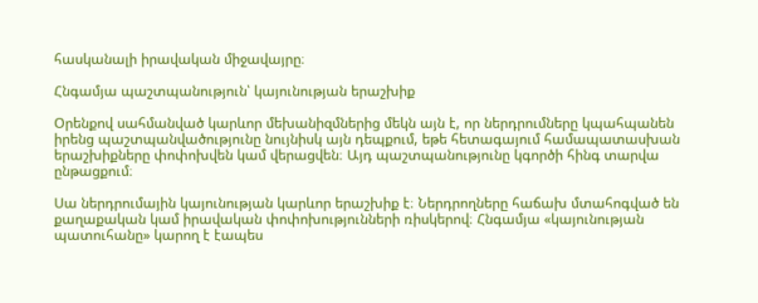հասկանալի իրավական միջավայրը։

Հնգամյա պաշտպանություն՝ կայունության երաշխիք

Օրենքով սահմանված կարևոր մեխանիզմներից մեկն այն է, որ ներդրումները կպահպանեն իրենց պաշտպանվածությունը նույնիսկ այն դեպքում, եթե հետագայում համապատասխան երաշխիքները փոփոխվեն կամ վերացվեն։ Այդ պաշտպանությունը կգործի հինգ տարվա ընթացքում։

Սա ներդրումային կայունության կարևոր երաշխիք է։ Ներդրողները հաճախ մտահոգված են քաղաքական կամ իրավական փոփոխությունների ռիսկերով։ Հնգամյա «կայունության պատուհանը» կարող է էապես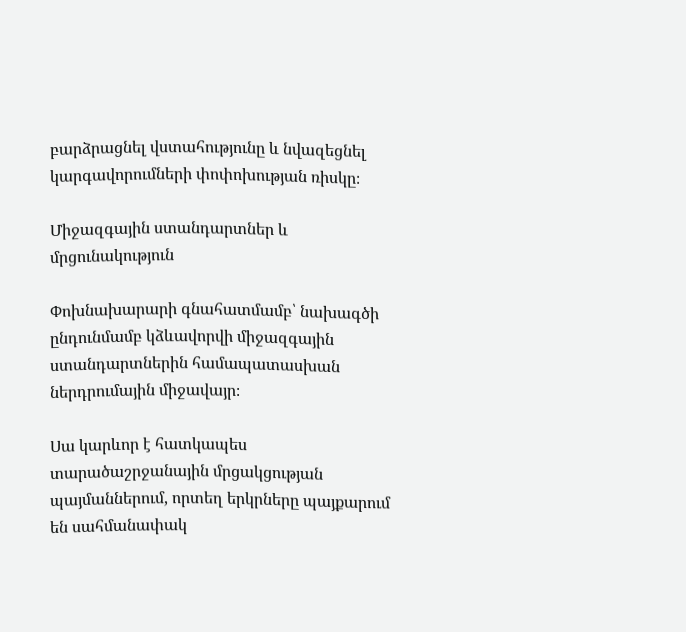բարձրացնել վստահությունը և նվազեցնել կարգավորումների փոփոխության ռիսկը։

Միջազգային ստանդարտներ և մրցունակություն

Փոխնախարարի գնահատմամբ՝ նախագծի ընդունմամբ կձևավորվի միջազգային ստանդարտներին համապատասխան ներդրումային միջավայր։

Սա կարևոր է հատկապես տարածաշրջանային մրցակցության պայմաններում, որտեղ երկրները պայքարում են սահմանափակ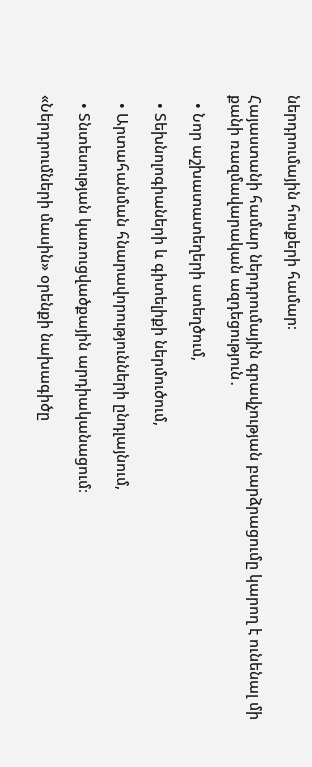ներդրումային հոսքերի համար։

Հայաստանի համար ներդրումային գրավչության բարձրացումը կարող է ունենալ մի քանի ռազմավարական ազդեցություն․

  • Նոր աշխատատեղերի ստեղծում,

  • Տեխնոլոգիաների և գիտելիքի ներմուծում,

  • Արտահանման հնարավորությունների ընդլայնում,

  • Տնտեսության կառուցվածքային արդիականացում։

«Ներդրումների մասին» օրենքի նախագիծը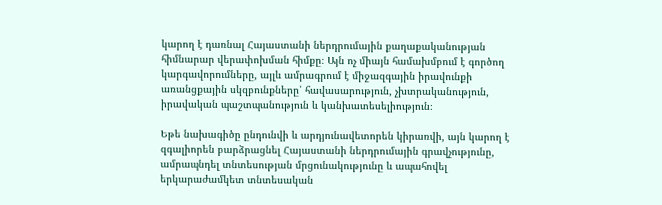կարող է դառնալ Հայաստանի ներդրումային քաղաքականության հիմնարար վերափոխման հիմքը։ Այն ոչ միայն համախմբում է գործող կարգավորումները, այլև ամրագրում է միջազգային իրավունքի առանցքային սկզբունքները՝ հավասարություն, չխտրականություն, իրավական պաշտպանություն և կանխատեսելիություն։

Եթե նախագիծը ընդունվի և արդյունավետորեն կիրառվի, այն կարող է զգալիորեն բարձրացնել Հայաստանի ներդրումային գրավչությունը, ամրապնդել տնտեսության մրցունակությունը և ապահովել երկարաժամկետ տնտեսական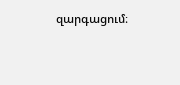զարգացում։